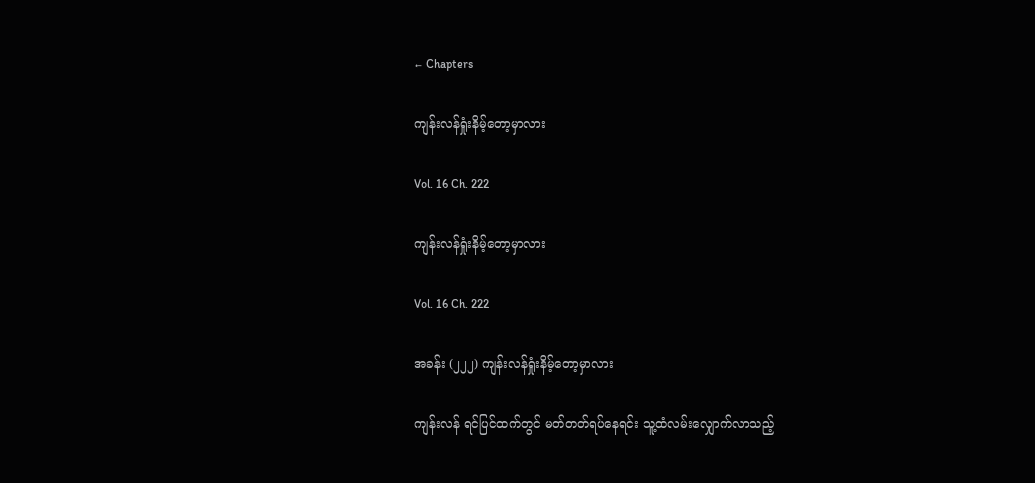← Chapters

ကျန်းလန်ရှုံးနိမ့်တော့မှာလား

Vol. 16 Ch. 222

ကျန်းလန်ရှုံးနိမ့်တော့မှာလား

Vol. 16 Ch. 222

အခန်း (၂၂၂) ကျန်းလန်ရှုံးနိမ့်တော့မှာလား

ကျန်းလန် ရင်ပြင်ထက်တွင် မတ်တတ်ရပ်နေရင်း သူ့ထံလမ်းလျှောက်လာသည့်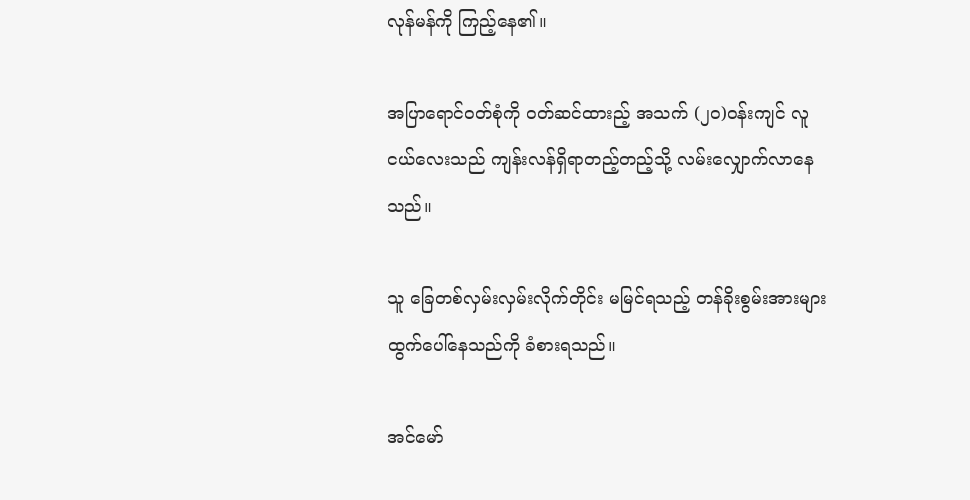လုန်မန်ကို ကြည့်နေ၏။

အပြာရောင်ဝတ်စုံကို ဝတ်ဆင်ထားည့် အသက် (၂၀)ဝန်းကျင် လူငယ်လေးသည် ကျန်းလန်ရှိရာတည့်တည့်သို့ လမ်းလျှောက်လာနေသည်။

သူ ခြေတစ်လှမ်းလှမ်းလိုက်တိုင်း မမြင်ရသည့် တန်ခိုးစွမ်းအားများ ထွက်ပေါ်နေသည်ကို ခံစားရသည်။

အင်မော်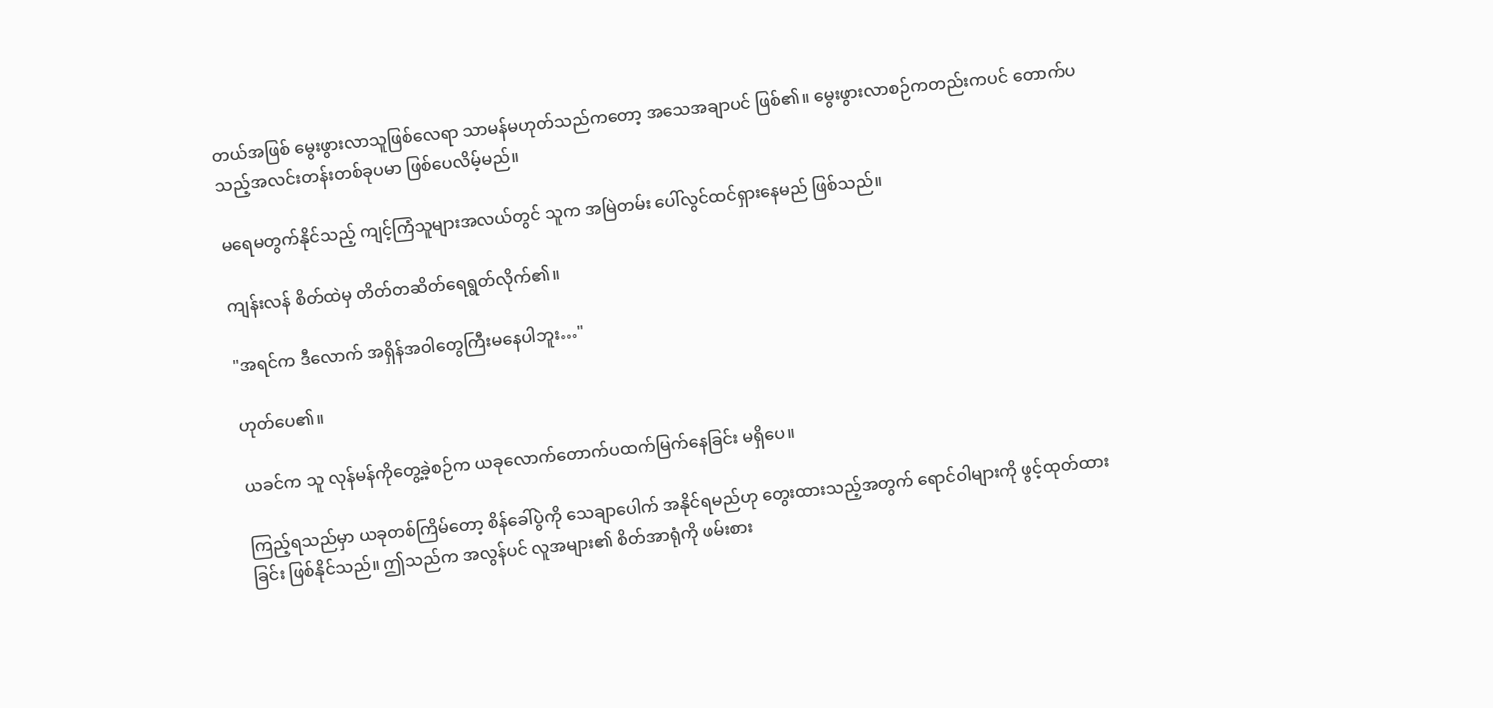တယ်အဖြစ် မွေးဖွားလာသူဖြစ်လေရာ သာမန်မဟုတ်သည်ကတော့ အသေအချာပင် ဖြစ်၏။ မွေးဖွားလာစဉ်ကတည်းကပင် တောက်ပသည့်အလင်းတန်းတစ်ခုပမာ ဖြစ်ပေလိမ့်မည်။

မရေမတွက်နိုင်သည့် ကျင့်ကြံသူများအလယ်တွင် သူက အမြဲတမ်း ပေါ်လွင်ထင်ရှားနေမည် ဖြစ်သည်။

ကျန်းလန် စိတ်ထဲမှ တိတ်တဆိတ်ရေရွတ်လိုက်၏။

"အရင်က ဒီလောက် အရှိန်အဝါတွေကြီးမနေပါဘူး…"

ဟုတ်ပေ၏။

ယခင်က သူ လုန်မန်ကိုတွေ့ခဲ့စဉ်က ယခုလောက်တောက်ပထက်မြက်နေခြင်း မရှိပေ။

ကြည့်ရသည်မှာ ယခုတစ်ကြိမ်တော့ စိန်ခေါ်ပွဲကို သေချာပေါက် အနိုင်ရမည်ဟု တွေးထားသည့်အတွက် ရောင်ဝါများကို ဖွင့်ထုတ်ထားခြင်း ဖြစ်နိုင်သည်။ ဤသည်က အလွန်ပင် လူအများ၏ စိတ်အာရုံကို ဖမ်းစား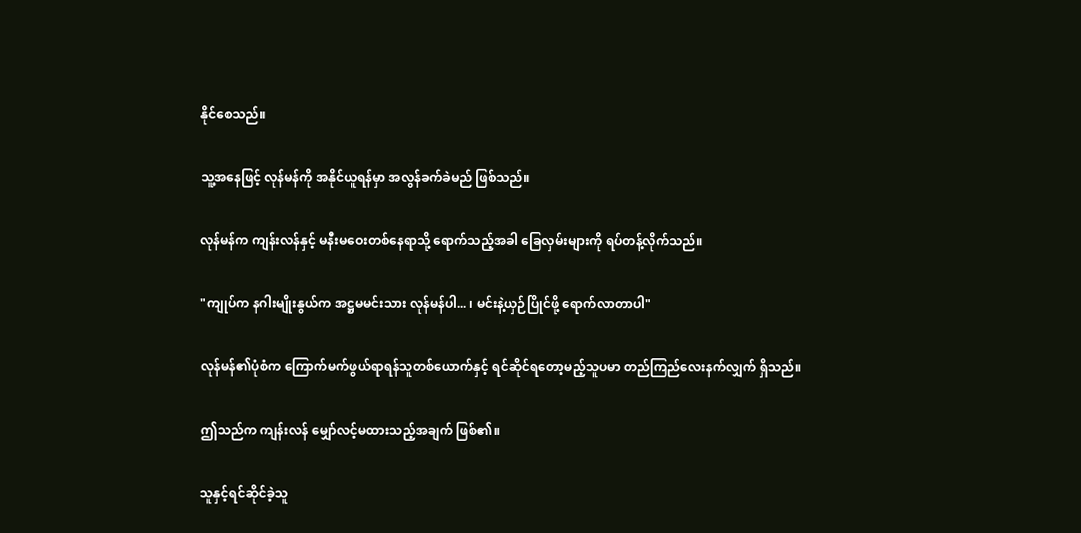နိုင်စေသည်။

သူ့အနေဖြင့် လုန်မန်ကို အနိုင်ယူရန်မှာ အလွန်ခက်ခဲမည် ဖြစ်သည်။

လုန်မန်က ကျန်းလန်နှင့် မနီးမဝေးတစ်နေရာသို့ ရောက်သည့်အခါ ခြေလှမ်းများကို ရပ်တန့်လိုက်သည်။

"ကျုပ်က နဂါးမျိုးနွယ်က အဋ္ဌမမင်းသား လုန်မန်ပါ... ၊ မင်းနဲ့ယှဉ်ပြိုင်ဖို့ ရောက်လာတာပါ"

လုန်မန်၏ပုံစံက ကြောက်မက်ဖွယ်ရာရန်သူတစ်ယောက်နှင့် ရင်ဆိုင်ရတော့မည့်သူပမာ တည်ကြည်လေးနက်လျှက် ရှိသည်။

ဤသည်က ကျန်းလန် မျှော်လင့်မထားသည့်အချက် ဖြစ်၏။

သူနှင့်ရင်ဆိုင်ခဲ့သူ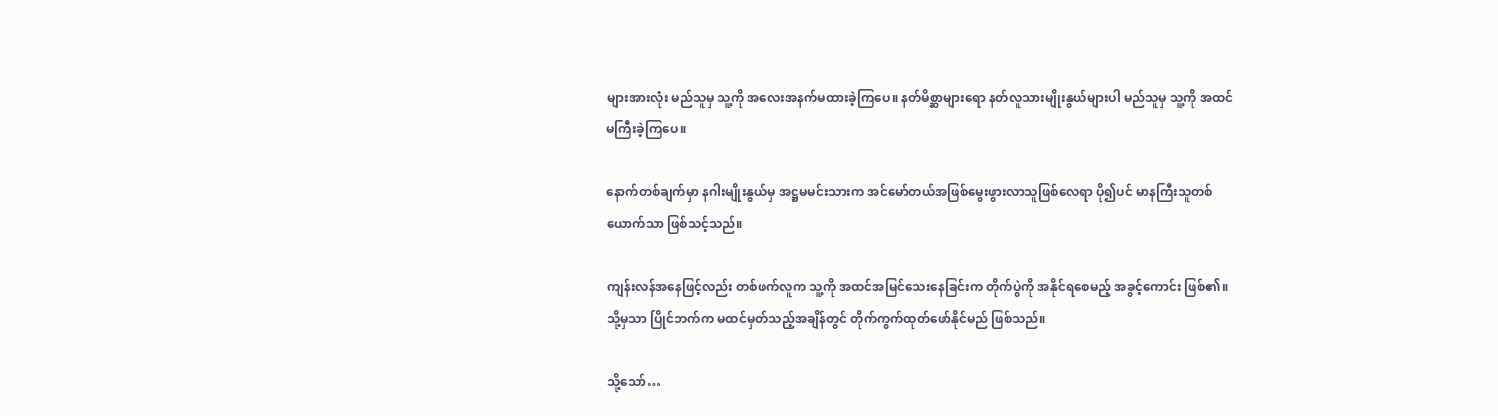များအားလုံး မည်သူမှ သူ့ကို အလေးအနက်မထားခဲ့ကြပေ။ နတ်မိစ္ဆာများရော နတ်လူသားမျိုးနွယ်များပါ မည်သူမှ သူ့ကို အထင်မကြီးခဲ့ကြပေ။

နောက်တစ်ချက်မှာ နဂါးမျိုးနွယ်မှ အဋ္ဌမမင်းသားက အင်မော်တယ်အဖြစ်မွေးဖွားလာသူဖြစ်လေရာ ပို၍ပင် မာနကြီးသူတစ်ယောက်သာ ဖြစ်သင့်သည်။

ကျန်းလန်အနေဖြင့်လည်း တစ်ဖက်လူက သူ့ကို အထင်အမြင်သေးနေခြင်းက တိုက်ပွဲကို အနိုင်ရစေမည့် အခွင့်ကောင်း ဖြစ်၏။ သို့မှသာ ပြိုင်ဘက်က မထင်မှတ်သည့်အချိန်တွင် တိုက်ကွက်ထုတ်ဖော်နိုင်မည် ဖြစ်သည်။

သို့သော်…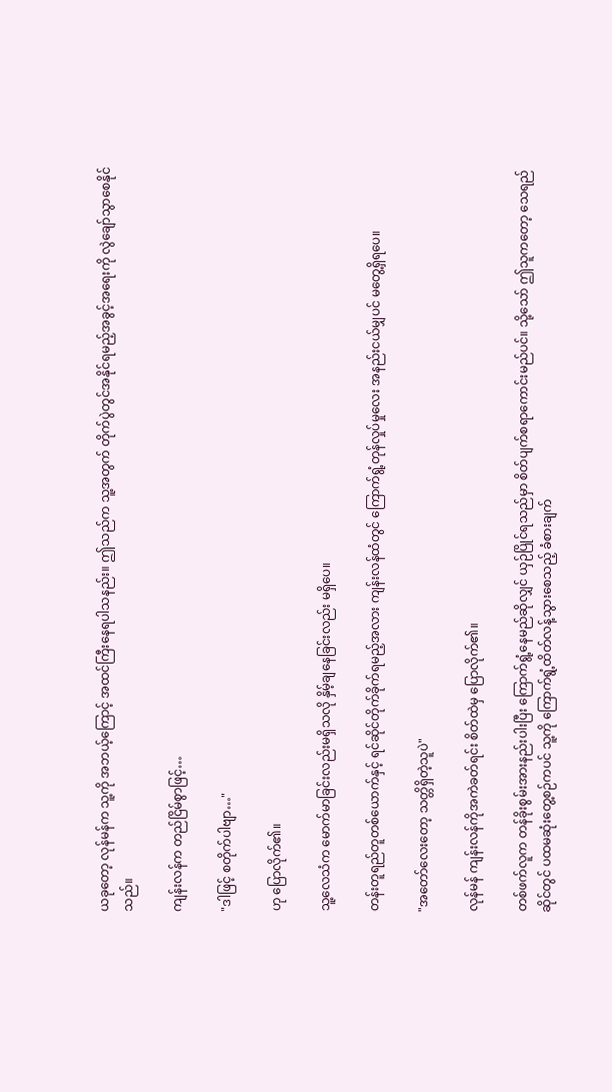ယခုတော့ လုန်မန်က သူ့ကို အဘယ့်ကြောင့် အထင်ကြီးနေရပါသနည်း။ ဤသည်က သူ့အတွက် တိုက်ပွဲတွင်အနိုင်ရမည့်အခွင့်အရေးကို လွဲချော်သွာစေနိုင်သည်။

ကျန်းလန်က တည်ငြိမ်စွာဖြင့်…

"ဒါဖြင့် စတိုက်ပါဗျာ…"

ဟု ပြောလိုက်၏။

သူ့လေသံက မောက်မာခြင်းလည်းမရှိသလို နှိမ့်ချနေခြင်းလည်း မရှိပေ။

တန်းတူရည်တူတစ်ယောက်နှင့် ရင်ဆိုင်တိုက်ခိုက်ရမည့်အလား ကျန်းလန်ထံတွင် ကြောက်ရွံ့တုန်လှုပ်မှုလေး အနည်းငယ်မျှပင် မတွေ့ရှိရပေ။

"အတော်လေးတော့ သတ္တိရှိတဲ့သူပဲ"

လုန်မန် ကျန်းလန်ကိုအကဲခတ်ရင်း စိတ်ထဲမှ ပြောလိုက်၏။

တစ်ဖက်လူက တန်ခိုးစွမ်းအားနည်းပါးပြီး ကြောက်ရွံ့နေမည်ဆိုလျှင် ယှဉ်ပြိုင်ရသည်မှာ စိတ်ပျက်စရာကောင်းမည်ပင်။ သို့သော် ဤသူကတော့ သေရည်ဆိုင်တွင် ပထမဆုံးတွေ့စဉ်ကပင် သူ့ကို ကြောက်ရွံ့ထိတ်လန့်သွားစေသည့် ခံစားချက်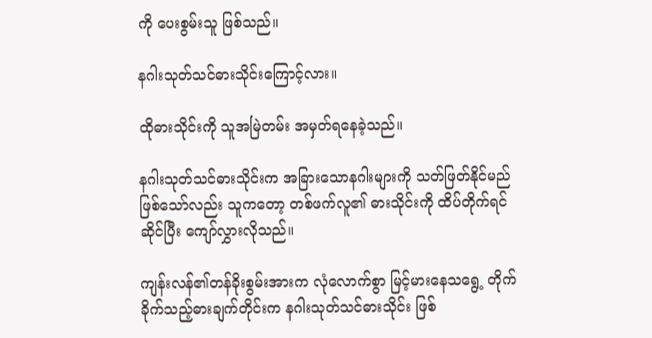ကို ပေးစွမ်းသူ ဖြစ်သည်။

နဂါးသုတ်သင်ဓားသိုင်းကြောင့်လား။

ထိုဓားသိုင်းကို သူအမြဲတမ်း အမှတ်ရနေခဲ့သည်။

နဂါးသုတ်သင်ဓားသိုင်းက အခြားသောနဂါးများကို သတ်ဖြတ်နိုင်မည်ဖြစ်သော်လည်း သူကတော့ တစ်ဖက်လူ၏ ဓားသိုင်းကို ထိပ်တိုက်ရင်ဆိုင်ပြီး ကျော်လွှားလိုသည်။

ကျန်းလန်၏တန်ခိုးစွမ်းအားက လုံလောက်စွာ မြင့်မားနေသရွေ့ တိုက်ခိုက်သည့်ဓားချက်တိုင်းက နဂါးသုတ်သင်ဓားသိုင်း ဖြစ်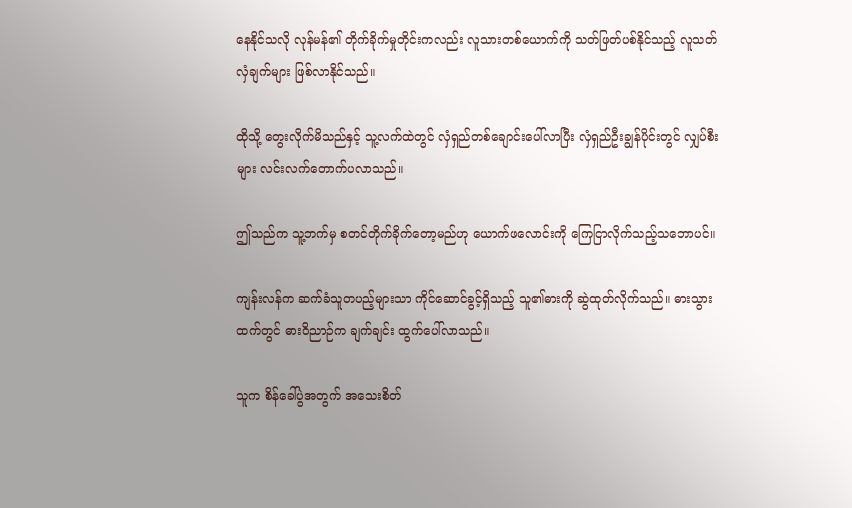နေနိုင်သလို လုန်မန်၏ တိုက်ခိုက်မှုတိုင်းကလည်း လူသားတစ်ယောက်ကို သတ်ဖြတ်ပစ်နိုင်သည့် လူသတ်လှံချက်များ ဖြစ်လာနိုင်သည်။

ထိုသို့ တွေးလိုက်မိသည်နှင့် သူ့လက်ထဲတွင် လှံရှည်တစ်ချောင်းပေါ်လာပြီး လှံရှည်ဦးချွန်ပိုင်းတွင် လျှပ်စီးများ လင်းလက်တောက်ပလာသည်။

ဤသည်က သူ့ဘက်မှ စတင်တိုက်ခိုက်တော့မည်ဟု ယောက်ဖလောင်းကို ကြေငြာလိုက်သည့်သဘောပင်။

ကျန်းလန်က ဆက်ခံသူတပည့်များသာ ကိုင်ဆောင်ခွင့်ရှိသည့် သူ၏ဓားကို ဆွဲထုတ်လိုက်သည်။ ဓားသွားထက်တွင် ဓားဝိညာဉ်က ချက်ချင်း ထွက်ပေါ်လာသည်။

သူက စိန်ခေါ်ပွဲအတွက် အသေးစိတ်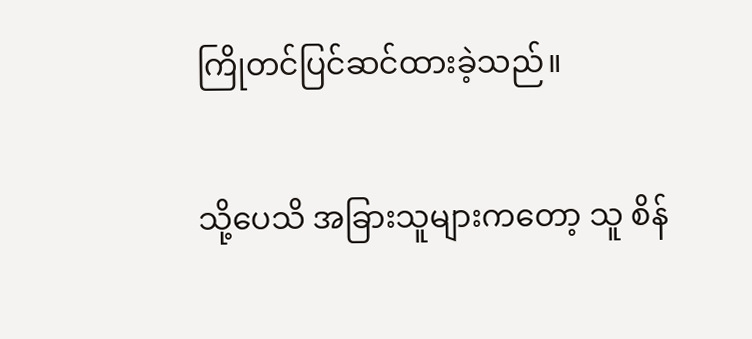ကြိုတင်ပြင်ဆင်ထားခဲ့သည်။

သို့ပေသိ အခြားသူများကတော့ သူ စိန်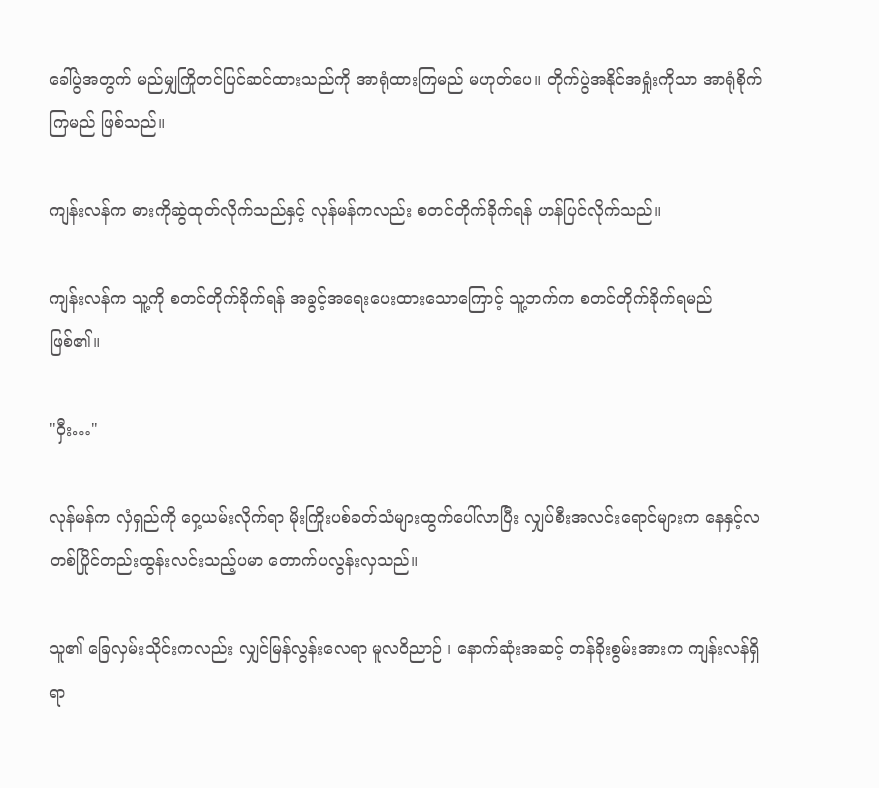ခေါ်ပွဲအတွက် မည်မျှကြိုတင်ပြင်ဆင်ထားသည်ကို အာရုံထားကြမည် မဟုတ်ပေ။ တိုက်ပွဲအနိုင်အရှုံးကိုသာ အာရုံစိုက်ကြမည် ဖြစ်သည်။

ကျန်းလန်က ဓားကိုဆွဲထုတ်လိုက်သည်နှင့် လုန်မန်ကလည်း စတင်တိုက်ခိုက်ရန် ဟန်ပြင်လိုက်သည်။

ကျန်းလန်က သူ့ကို စတင်တိုက်ခိုက်ရန် အခွင့်အရေးပေးထားသောကြောင့် သူ့ဘက်က စတင်တိုက်ခိုက်ရမည် ဖြစ်၏။

"ဝှီး…"

လုန်မန်က လှံရှည်ကို ဝှေ့ယမ်းလိုက်ရာ မိုးကြိုးပစ်ခတ်သံများထွက်ပေါ်လာပြီး လျှပ်စီးအလင်းရောင်များက နေနှင့်လ တစ်ပြိုင်တည်းထွန်းလင်းသည့်ပမာ တောက်ပလွန်းလှသည်။

သူ၏ ခြေလှမ်းသိုင်းကလည်း လျှင်မြန်လွန်းလေရာ မူလဝိညာဉ် ၊ နောက်ဆုံးအဆင့် တန်ခိုးစွမ်းအားက ကျန်းလန်ရှိရာ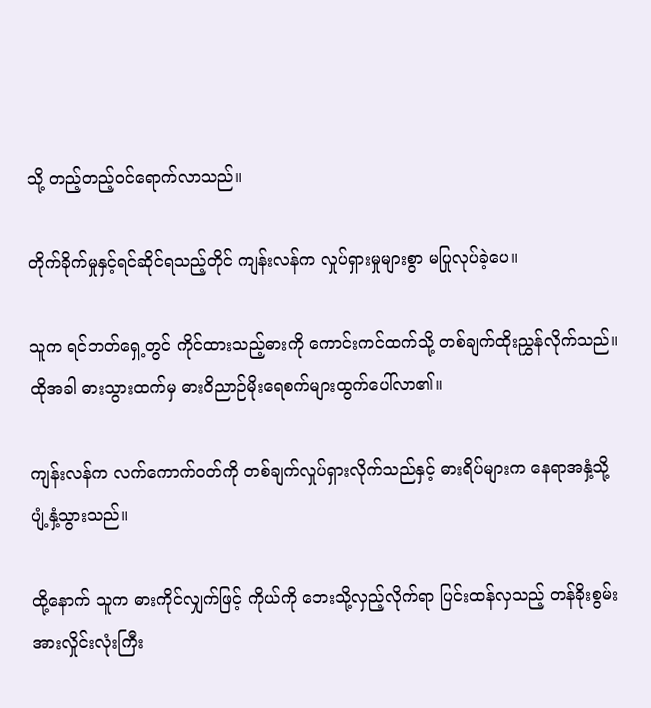သို့ တည့်တည့်ဝင်ရောက်လာသည်။

တိုက်ခိုက်မှုနှင့်ရင်ဆိုင်ရသည့်တိုင် ကျန်းလန်က လှုပ်ရှားမှုများစွာ မပြုလုပ်ခဲ့ပေ။

သူက ရင်ဘတ်ရှေ့တွင် ကိုင်ထားသည့်ဓားကို ကောင်းကင်ထက်သို့ တစ်ချက်ထိုးညွှန်လိုက်သည်။ ထိုအခါ ဓားသွားထက်မှ ဓားဝိညာဉ်မိုးရေစက်များထွက်ပေါ်လာ၏။

ကျန်းလန်က လက်ကောက်ဝတ်ကို တစ်ချက်လှုပ်ရှားလိုက်သည်နှင့် ဓားရိပ်များက နေရာအနှံ့သို့ ပျံ့နှံ့သွားသည်။

ထို့နောက် သူက ဓားကိုင်လျှက်ဖြင့် ကိုယ်ကို ဘေးသို့လှည့်လိုက်ရာ ပြင်းထန်လှသည့် တန်ခိုးစွမ်းအားလှိုင်းလုံးကြီး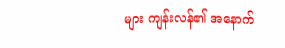များ ကျန်းလန်၏ အနောက်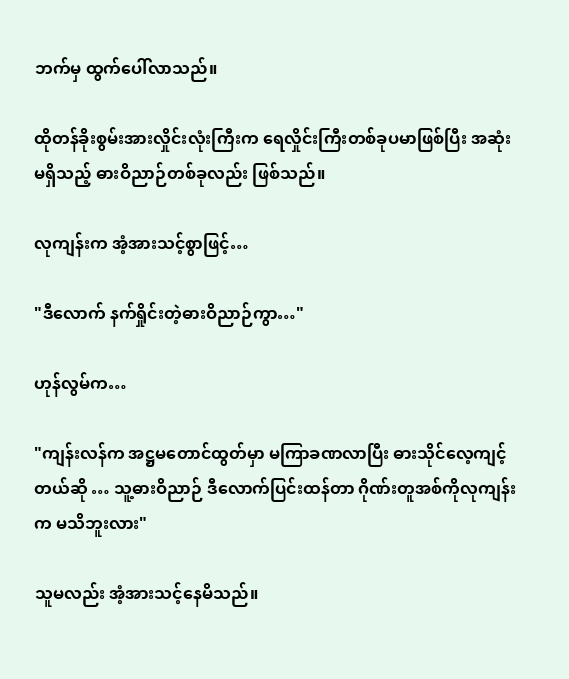ဘက်မှ ထွက်ပေါ်လာသည်။

ထိုတန်ခိုးစွမ်းအားလှိုင်းလုံးကြီးက ရေလှိုင်းကြီးတစ်ခုပမာဖြစ်ပြီး အဆုံးမရှိသည့် ဓားဝိညာဉ်တစ်ခုလည်း ဖြစ်သည်။

လုကျန်းက အံ့အားသင့်စွာဖြင့်…

"ဒီလောက် နက်ရှိုင်းတဲ့ဓားဝိညာဉ်ကွာ…"

ဟုန်လွမ်က…

"ကျန်းလန်က အဋ္ဌမတောင်ထွတ်မှာ မကြာခဏလာပြီး ဓားသိုင်လေ့ကျင့်တယ်ဆို … သူ့ဓားဝိညာဉ် ဒီလောက်ပြင်းထန်တာ ဂိုဏ်းတူအစ်ကိုလုကျန်းက မသိဘူးလား"

သူမလည်း အံ့အားသင့်နေမိသည်။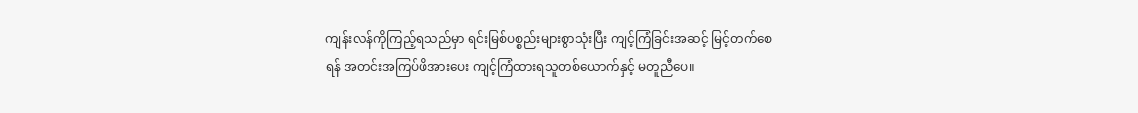ကျန်းလန်ကိုကြည့်ရသည်မှာ ရင်းမြစ်ပစ္စည်းများစွာသုံးပြီး ကျင့်ကြံခြင်းအဆင့် မြင့်တက်စေရန် အတင်းအကြပ်ဖိအားပေး ကျင့်ကြံထားရသူတစ်ယောက်နှင့် မတူညီပေ။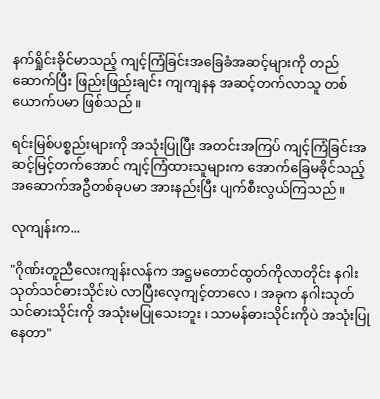နက်ရှိုင်းခိုင်မာသည့် ကျင့်ကြံခြင်းအခြေခံအဆင့်များကို တည်ဆောက်ပြီး ဖြည်းဖြည်းချင်း ကျကျနန အဆင့်တက်လာသူ တစ်ယောက်ပမာ ဖြစ်သည်။

ရင်းမြစ်ပစ္စည်းများကို အသုံးပြုပြီး အတင်းအကြပ် ကျင့်ကြံခြင်းအဆင့်မြင့်တက်အောင် ကျင့်ကြံထားသူများက အောက်ခြေမခိုင်သည့် အဆောက်အဦတစ်ခုပမာ အားနည်းပြီး ပျက်စီးလွယ်ကြသည်။

လုကျန်းက...

"ဂိုဏ်းတူညီလေးကျန်းလန်က အဋ္ဌမတောင်ထွတ်ကိုလာတိုင်း နဂါးသုတ်သင်ဓားသိုင်းပဲ လာပြီးလေ့ကျင့်တာလေ ၊ အခုက နဂါးသုတ်သင်ဓားသိုင်းကို အသုံးမပြုသေးဘူး ၊ သာမန်ဓားသိုင်းကိုပဲ အသုံးပြုနေတာ"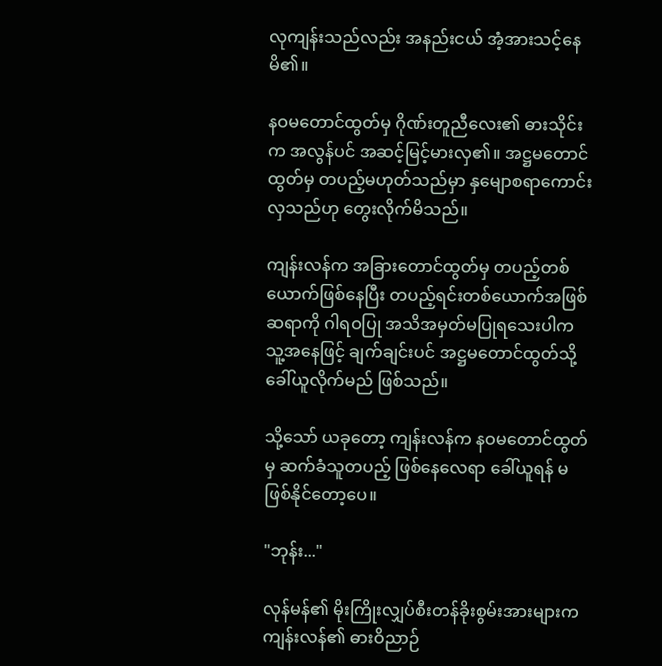လုကျန်းသည်လည်း အနည်းငယ် အံ့အားသင့်နေမိ၏။

နဝမတောင်ထွတ်မှ ဂိုဏ်းတူညီလေး၏ ဓားသိုင်းက အလွန်ပင် အဆင့်မြင့်မားလှ၏။ အဋ္ဌမတောင်ထွတ်မှ တပည့်မဟုတ်သည်မှာ နှမျောစရာကောင်းလှသည်ဟု တွေးလိုက်မိသည်။

ကျန်းလန်က အခြားတောင်ထွတ်မှ တပည့်တစ်ယောက်ဖြစ်နေပြီး တပည့်ရင်းတစ်ယောက်အဖြစ် ဆရာကို ဂါရဝပြု အသိအမှတ်မပြုရသေးပါက သူ့အနေဖြင့် ချက်ချင်းပင် အဋ္ဌမတောင်ထွတ်သို့ ခေါ်ယူလိုက်မည် ဖြစ်သည်။

သို့သော် ယခုတော့ ကျန်းလန်က နဝမတောင်ထွတ်မှ ဆက်ခံသူတပည့် ဖြစ်နေလေရာ ခေါ်ယူရန် မဖြစ်နိုင်တော့ပေ။

"ဘုန်း..."

လုန်မန်၏ မိုးကြိုးလျှပ်စီးတန်ခိုးစွမ်းအားများက ကျန်းလန်၏ ဓားဝိညာဉ်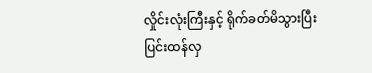လှိုင်းလုံးကြီးနှင့် ရိုက်ခတ်မိသွားပြီး ပြင်းထန်လှ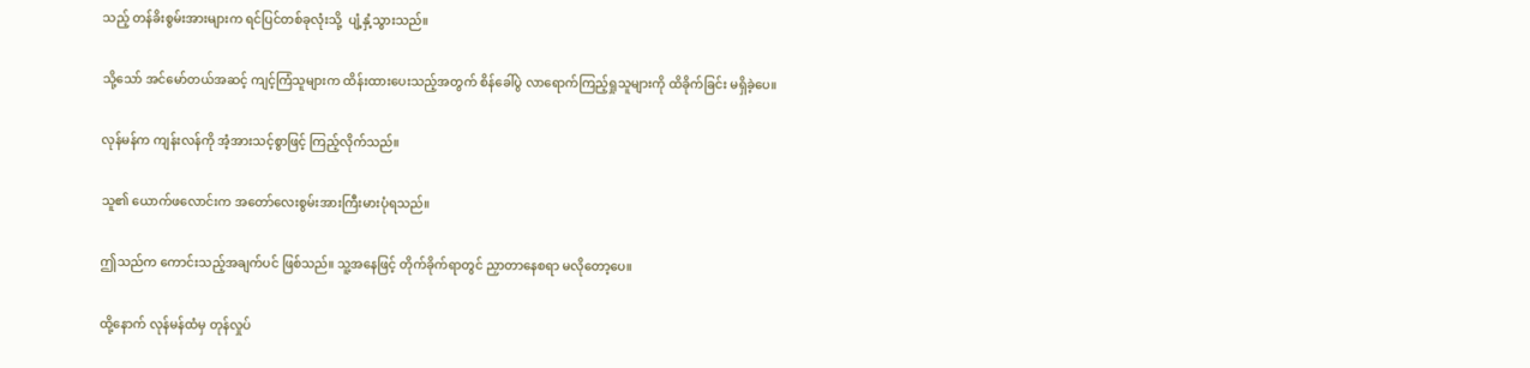သည့် တန်ခိးစွမ်းအားများက ရင်ပြင်တစ်ခုလုံးသို့  ပျံ့နှံ့သွားသည်။

သို့သော် အင်မော်တယ်အဆင့် ကျင့်ကြံသူများက ထိန်းထားပေးသည့်အတွက် စိန်ခေါ်ပွဲ လာရောက်ကြည့်ရှုသူများကို ထိခိုက်ခြင်း မရှိခဲ့ပေ။

လုန်မန်က ကျန်းလန်ကို အံ့အားသင့်စွာဖြင့် ကြည့်လိုက်သည်။

သူ၏ ယောက်ဖလောင်းက အတော်လေးစွမ်းအားကြီးမားပုံရသည်။

ဤသည်က ကောင်းသည့်အချက်ပင် ဖြစ်သည်။ သူ့အနေဖြင့် တိုက်ခိုက်ရာတွင် ညှာတာနေစရာ မလိုတော့ပေ။

ထို့နောက် လုန်မန်ထံမှ တုန်လှုပ်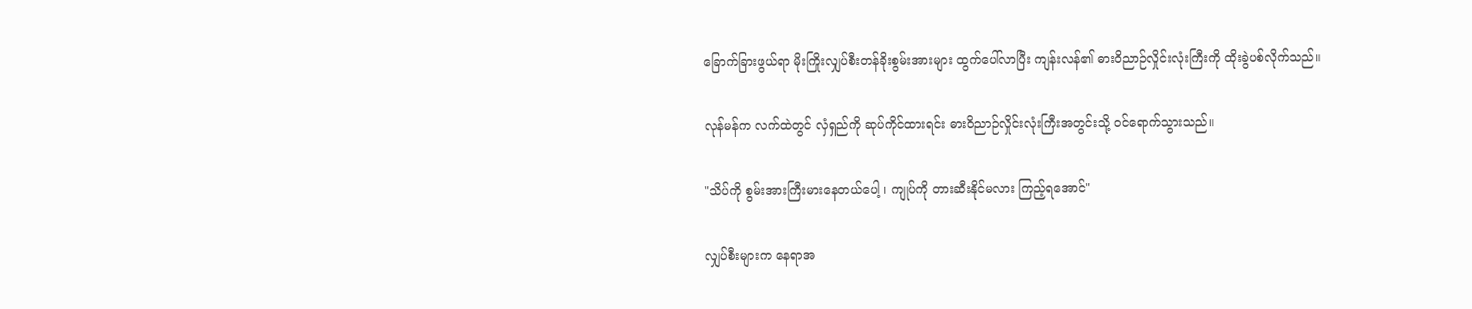ခြောက်ခြားဖွယ်ရာ မိုးကြိုးလျှပ်စီးတန်ခိုးစွမ်းအားများ ထွက်ပေါ်လာပြီး ကျန်းလန်၏ ဓားဝိညာဉ်လှိုင်းလုံးကြီးကို ထိုးခွဲပစ်လိုက်သည်။

လုန်မန်က လက်ထဲတွင် လှံရှည်ကို ဆုပ်ကိုင်ထားရင်း ဓားဝိညာဉ်လှိုင်းလုံးကြီးအတွင်းသို့ ဝင်ရောက်သွားသည်။

"သိပ်ကို စွမ်းအားကြီးမားနေတယ်ပေါ့ ၊ ကျုပ်ကို တားဆီးနိုင်မလား ကြည့်ရအောင်"

လျှပ်စီးများက နေရာအ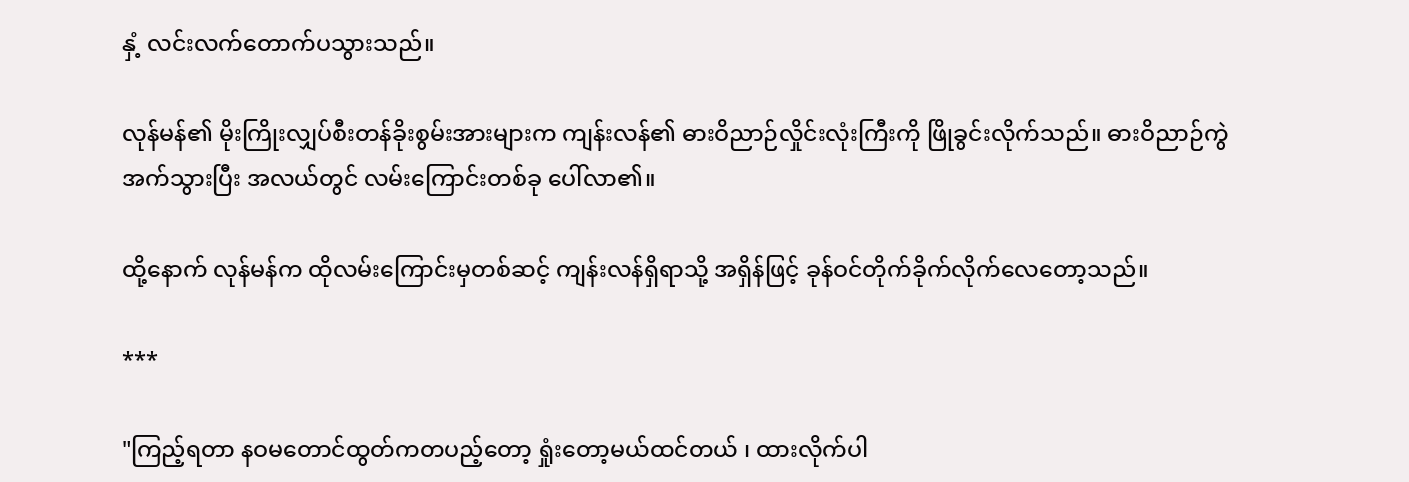နှံ့ လင်းလက်တောက်ပသွားသည်။

လုန်မန်၏ မိုးကြိုးလျှပ်စီးတန်ခိုးစွမ်းအားများက ကျန်းလန်၏ ဓားဝိညာဉ်လှိုင်းလုံးကြီးကို ဖြိုခွင်းလိုက်သည်။ ဓားဝိညာဉ်ကွဲအက်သွားပြီး အလယ်တွင် လမ်းကြောင်းတစ်ခု ပေါ်လာ၏။

ထို့နောက် လုန်မန်က ထိုလမ်းကြောင်းမှတစ်ဆင့် ကျန်းလန်ရှိရာသို့ အရှိန်ဖြင့် ခုန်ဝင်တိုက်ခိုက်လိုက်လေတော့သည်။

***

"ကြည့်ရတာ နဝမတောင်ထွတ်ကတပည့်တော့ ရှုံးတော့မယ်ထင်တယ် ၊ ထားလိုက်ပါ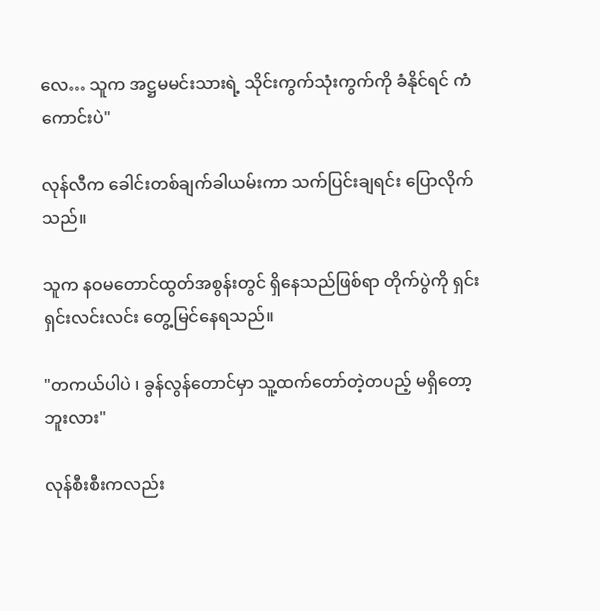လေ… သူက အဋ္ဌမမင်းသားရဲ့ သိုင်းကွက်သုံးကွက်ကို ခံနိုင်ရင် ကံကောင်းပဲ"

လုန်လီက ခေါင်းတစ်ချက်ခါယမ်းကာ သက်ပြင်းချရင်း ပြောလိုက်သည်။

သူက နဝမတောင်ထွတ်အစွန်းတွင် ရှိနေသည်ဖြစ်ရာ တိုက်ပွဲကို ရှင်းရှင်းလင်းလင်း တွေ့မြင်နေရသည်။

"တကယ်ပါပဲ ၊ ခွန်လွန်တောင်မှာ သူ့ထက်တော်တဲ့တပည့် မရှိတော့ဘူးလား"

လုန်စီးစီးကလည်း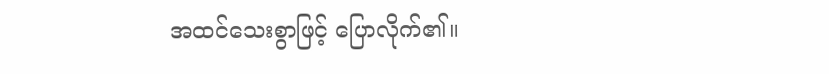အထင်သေးစွာဖြင့် ပြောလိုက်၏။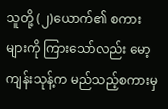သူတို့ (၂)ယောက်၏ စကားများကို ကြားသော်လည်း မော့ကျန်းသုန့်က မည်သည့်စကားမှ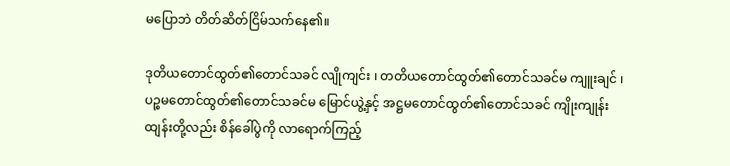မပြောဘဲ တိတ်ဆိတ်ငြိမ်သက်နေ၏။

ဒုတိယတောင်ထွတ်၏တောင်သခင် လျိုကျင်း ၊ တတိယတောင်ထွတ်၏တောင်သခင်မ ကျူးချင် ၊ ပဉ္စမတောင်ထွတ်၏တောင်သခင်မ မြောင်ယွဲ့နှင့် အဋ္ဌမတောင်ထွတ်၏တောင်သခင် ကျိုးကျုန်းထျန်းတို့လည်း စိန်ခေါ်ပွဲကို လာရောက်ကြည့်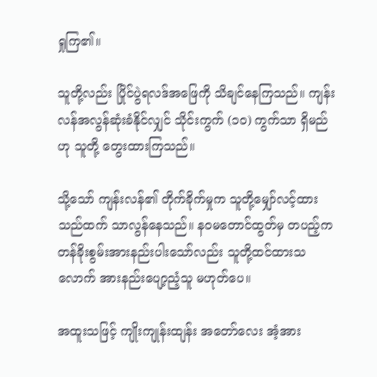ရှုကြ၏။

သူတို့လည်း ပြိုင်ပွဲရလဒ်အဖြေကို သိချင်နေကြသည်။ ကျန်းလန်အလွန်ဆုံးခံနိုင်လျှင် သိုင်းကွက် (၁၀) ကွက်သာ ရှိမည်ဟု သူတို့ တွေးထားကြသည်။

သို့သော် ကျန်းလန်၏ တိုက်ခိုက်မှုက သူတို့မျှော်လင့်ထားသည်ထက် သာလွန်နေသည်။ နဝမတောင်ထွတ်မှ တပည့်က တန်ခိုးစွမ်းအားနည်းပါးသော်လည်း သူတို့ထင်ထားသလောက် အားနည်းပျော့ညံ့သူ မဟုတ်ပေ။

အထူးသဖြင့် ကျိုးကျုန်းထျန်း အတော်လေး အံ့အား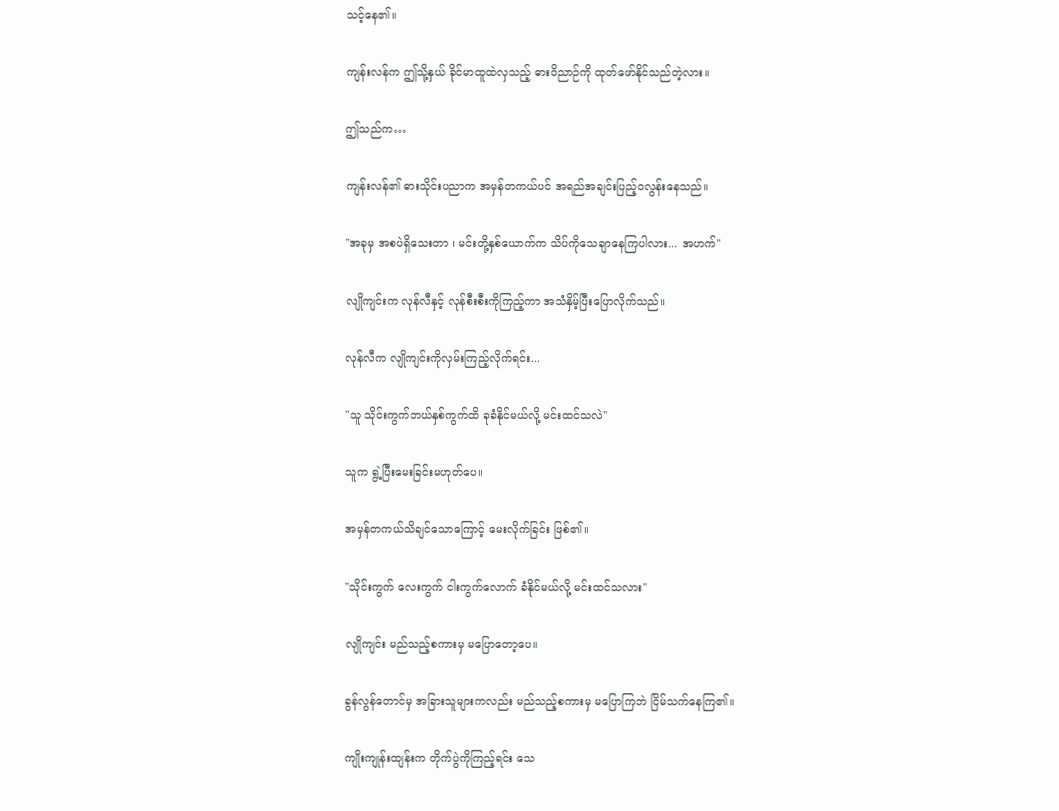သင့်နေ၏။

ကျန်းလန်က ဤသို့နှယ် ခိုင်မာထူထဲလှသည့် ဓားဝိညာဉ်ကို ထုတ်ဖော်နိုင်သည်တဲ့လား။

ဤသည်က…

ကျန်းလန်၏ ဓားသိုင်းပညာက အမှန်တကယ်ပင် အရည်အချင်းပြည့်ဝလွန်းနေသည်။

"အခုမှ အစပဲရှိသေးတာ ၊ မင်းတို့နှစ်ယောက်က သိပ်ကိုသေချာနေကြပါလား... အဟက်"

လျိုကျင်းက လုန်လီနှင့် လုန်စီးစီးကိုကြည့်ကာ အသံနှိမ့်ပြီးပြောလိုက်သည်။

လုန်လီက လျိုကျင်းကိုလှမ်းကြည့်လိုက်ရင်း...

"သူ သိုင်းကွက်ဘယ်နှစ်ကွက်ထိ ခုခံနိုင်မယ်လို့ မင်းထင်သလဲ"

သူက ရွဲ့ပြီးမေးခြင်းမဟုတ်ပေ။

အမှန်တကယ်သိချင်သောကြောင့် မေးလိုက်ခြင်း ဖြစ်၏။

"သိုင်းကွက် လေးကွက် ငါးကွက်လောက် ခံနိုင်မယ်လို့ မင်းထင်သလား"

လျိုကျင်း မည်သည့်စကားမှ မပြောတော့ပေ။

ခွန်လွန်တောင်မှ အခြားသူများကလည်း မည်သည့်စကားမှ မပြောကြဘဲ ငြိမ်သက်နေကြ၏။

ကျိုးကျုန်းထျန်းက တိုက်ပွဲကိုကြည့်ရင်း သေ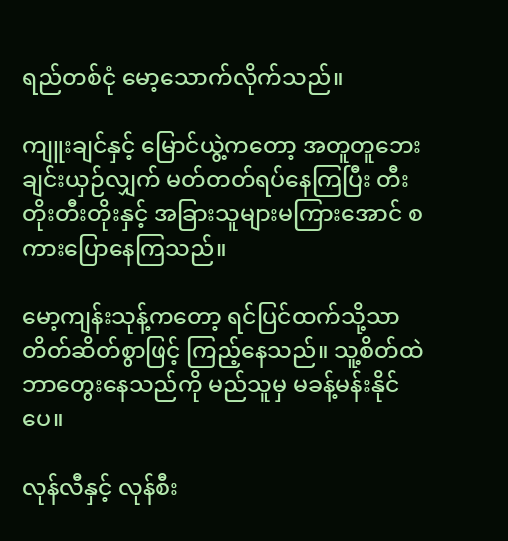ရည်တစ်ငုံ မော့သောက်လိုက်သည်။

ကျူးချင်နှင့် မြောင်ယွဲ့ကတော့ အတူတူဘေးချင်းယှဉ်လျှက် မတ်တတ်ရပ်နေကြပြီး တီးတိုးတီးတိုးနှင့် အခြားသူများမကြားအောင် စကားပြောနေကြသည်။

မော့ကျန်းသုန့်ကတော့ ရင်ပြင်ထက်သို့သာ တိတ်ဆိတ်စွာဖြင့် ကြည့်နေသည်။ သူ့စိတ်ထဲ ဘာတွေးနေသည်ကို မည်သူမှ မခန့်မန်းနိုင်ပေ။

လုန်လီနှင့် လုန်စီး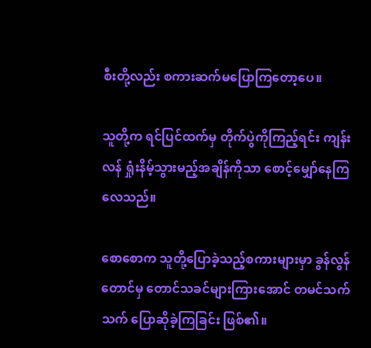စီးတို့လည်း စကားဆက်မပြောကြတော့ပေ။

သူတို့က ရင်ပြင်ထက်မှ တိုက်ပွဲကိုကြည့်ရင်း ကျန်းလန် ရှုံးနိမ့်သွားမည့်အချိန်ကိုသာ စောင့်မျှော်နေကြလေသည်။

စောစောက သူတို့ပြောခဲ့သည့်စကားများမှာ ခွန်လွန်တောင်မှ တောင်သခင်များကြားအောင် တမင်သက်သက် ပြောဆိုခဲ့ကြခြင်း ဖြစ်၏။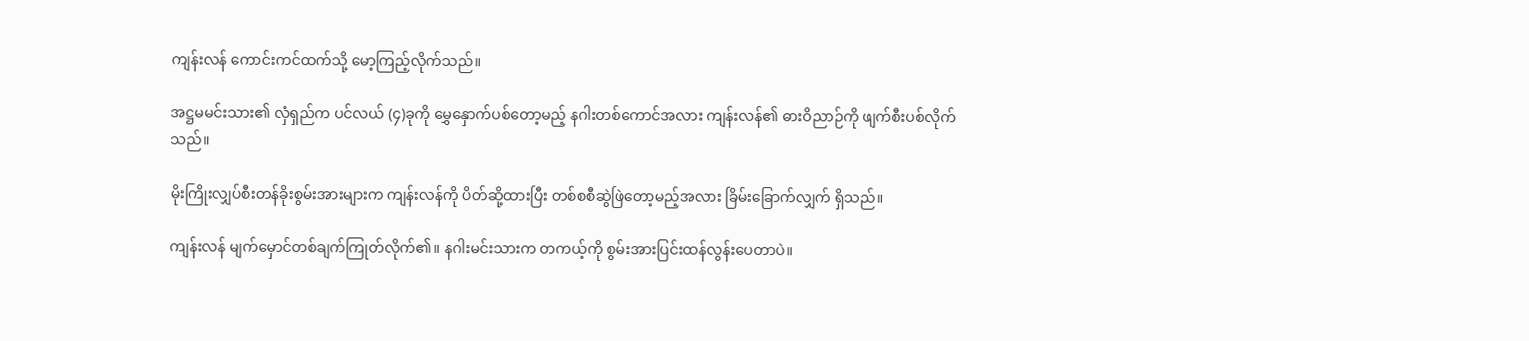ကျန်းလန် ကောင်းကင်ထက်သို့ မော့ကြည့်လိုက်သည်။

အဋ္ဌမမင်းသား၏ လှံရှည်က ပင်လယ် (၄)ခုကို မွှေနှောက်ပစ်တော့မည့် နဂါးတစ်ကောင်အလား ကျန်းလန်၏ ဓားဝိညာဉ်ကို ဖျက်စီးပစ်လိုက်သည်။

မိုးကြိုးလျှပ်စီးတန်ခိုးစွမ်းအားများက ကျန်းလန်ကို ပိတ်ဆို့ထားပြီး တစ်စစီဆွဲဖြဲတော့မည့်အလား ခြိမ်းခြောက်လျှက် ရှိသည်။

ကျန်းလန် မျက်မှောင်တစ်ချက်ကြုတ်လိုက်၏။ နဂါးမင်းသားက တကယ့်ကို စွမ်းအားပြင်းထန်လွန်းပေတာပဲ။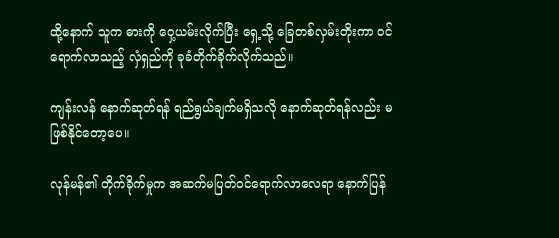ထို့နောက် သူက ဓားကို ဝှေ့ယမ်းလိုက်ပြီး ရှေ့သို့ ခြေတစ်လှမ်းတိုးကာ ဝင်ရောက်လာသည့် လှံရှည်ကို ခုခံတိုက်ခိုက်လိုက်သည်။

ကျန်းလန် နောက်ဆုတ်ရန် ရည်ရွယ်ချက်မရှိသလို နောက်ဆုတ်ရန်လည်း မဖြစ်နိုင်တော့ပေ။

လုန်မန်၏ တိုက်ခိုက်မှုက အဆက်မပြတ်ဝင်ရောက်လာလေရာ နောက်ပြန်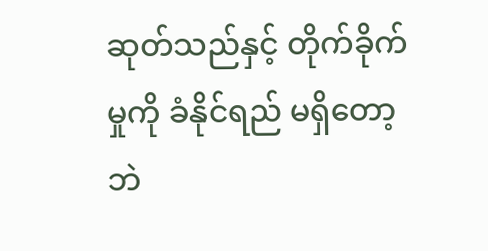ဆုတ်သည်နှင့် တိုက်ခိုက်မှုကို ခံနိုင်ရည် မရှိတော့ဘဲ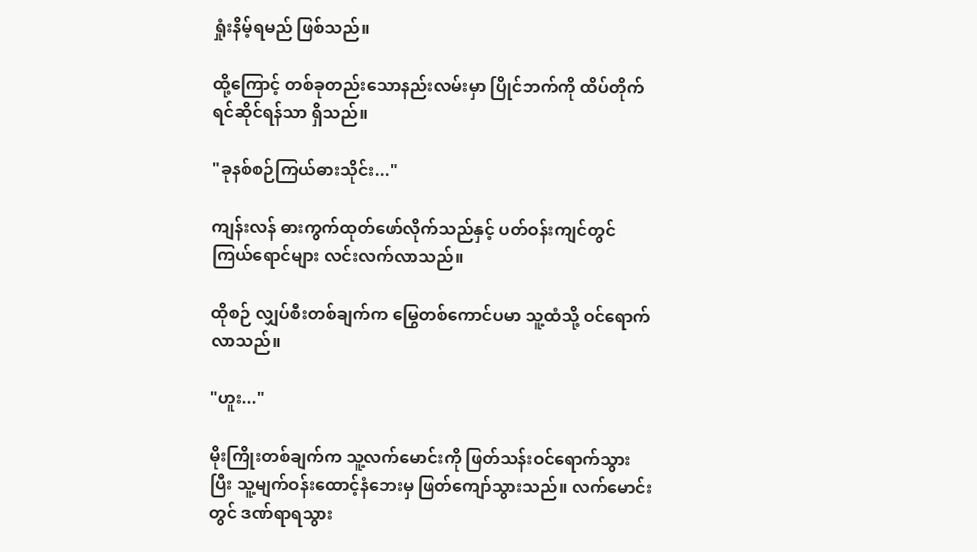ရှုံးနိမ့်ရမည် ဖြစ်သည်။

ထို့ကြောင့် တစ်ခုတည်းသောနည်းလမ်းမှာ ပြိုင်ဘက်ကို ထိပ်တိုက်ရင်ဆိုင်ရန်သာ ရှိသည်။

"ခုနစ်စဉ်ကြယ်ဓားသိုင်း..."

ကျန်းလန် ဓားကွက်ထုတ်ဖော်လိုက်သည်နှင့် ပတ်ဝန်းကျင်တွင် ကြယ်ရောင်များ လင်းလက်လာသည်။

ထိုစဉ် လျှပ်စီးတစ်ချက်က မြွေတစ်ကောင်ပမာ သူ့ထံသို့ ဝင်ရောက်လာသည်။

"ဟူး..."

မိုးကြိုးတစ်ချက်က သူ့လက်မောင်းကို ဖြတ်သန်းဝင်ရောက်သွားပြီး သူ့မျက်ဝန်းထောင့်နံဘေးမှ ဖြတ်ကျော်သွားသည်။ လက်မောင်းတွင် ဒဏ်ရာရသွား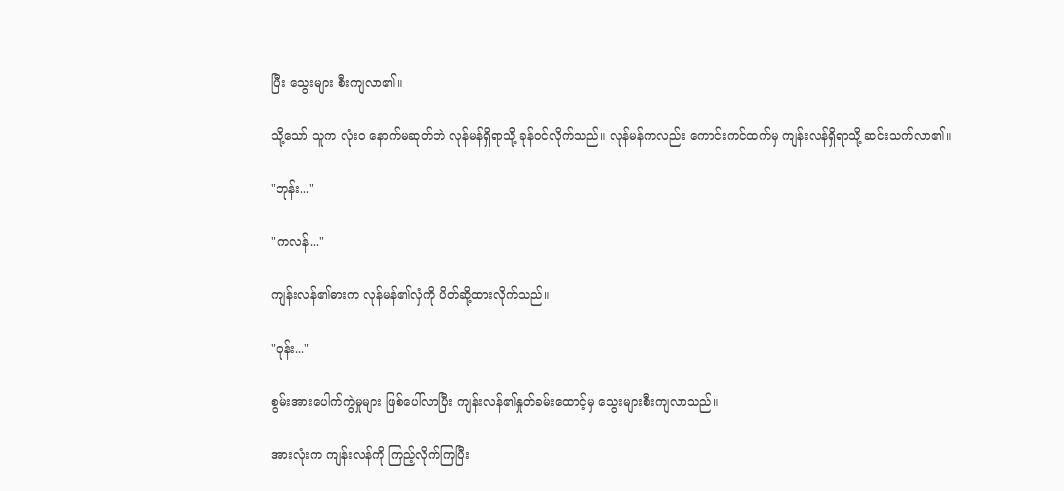ပြီး သွေးများ စီးကျလာ၏။

သို့သော် သူက လုံး၀ နောက်မဆုတ်ဘဲ လုန်မန်ရှိရာသို့ ခုန်ဝင်လိုက်သည်။ လုန်မန်ကလည်း ကောင်းကင်ထက်မှ ကျန်းလန်ရှိရာသို့ ဆင်းသက်လာ၏။

"ဘုန်း..."

"ကလန်..."

ကျန်းလန်၏ဓားက လုန်မန်၏လှံကို ပိတ်ဆို့ထားလိုက်သည်။

"ဝုန်း..."

စွမ်းအားပေါက်ကွဲမှုများ ဖြစ်ပေါ်လာပြီး ကျန်းလန်၏နှုတ်ခမ်းထောင့်မှ သွေးများစီးကျလာသည်။

အားလုံးက ကျန်းလန်ကို ကြည့်လိုက်ကြပြီး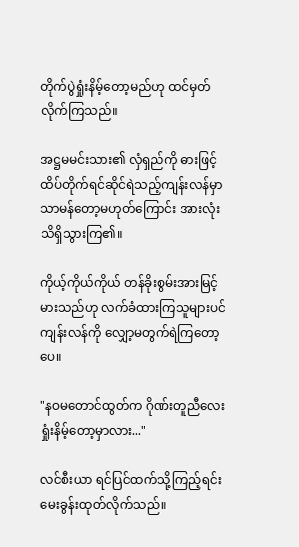တိုက်ပွဲရှုံးနိမ့်တော့မည်ဟု ထင်မှတ်လိုက်ကြသည်။

အဋ္ဌမမင်းသား၏ လှံရှည်ကို ဓားဖြင့် ထိပ်တိုက်ရင်ဆိုင်ရဲသည့်ကျန်းလန်မှာ သာမန်တော့မဟုတ်ကြောင်း အားလုံး သိရှိသွားကြ၏။

ကိုယ့်ကိုယ်ကိုယ် တန်ခိုးစွမ်းအားမြင့်မားသည်ဟု လက်ခံထားကြသူများပင် ကျန်းလန်ကို လျှော့မတွက်ရဲကြတော့ပေ။

"နဝမတောင်ထွတ်က ဂိုဏ်းတူညီလေး ရှုံးနိမ့်တော့မှာလား..."

လင်စီးယာ ရင်ပြင်ထက်သို့ကြည့်ရင်း မေးခွန်းထုတ်လိုက်သည်။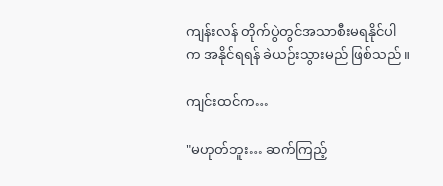ကျန်းလန် တိုက်ပွဲတွင်အသာစီးမရနိုင်ပါက အနိုင်ရရန် ခဲယဉ်းသွားမည် ဖြစ်သည်။

ကျင်းထင်က…

"မဟုတ်ဘူး… ဆက်ကြည့်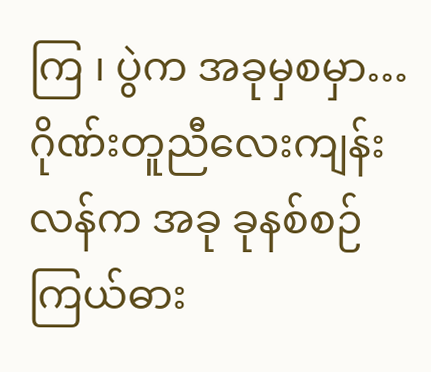ကြ ၊ ပွဲက အခုမှစမှာ… ဂိုဏ်းတူညီလေးကျန်းလန်က အခု ခုနစ်စဉ်ကြယ်ဓား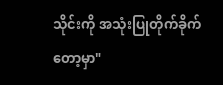သိုင်းကို အသုံးပြုတိုက်ခိုက်တော့မှာ"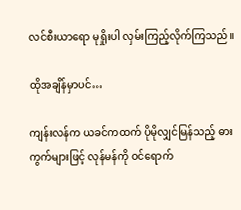လင်စီးယာရော မုရှိုးပါ လှမ်းကြည့်လိုက်ကြသည်။

ထိုအချိန်မှာပင်…

ကျန်းလန်က ယခင်ကထက် ပိုမိုလျှင်မြန်သည့် ဓားကွက်များဖြင့် လုန်မန်ကို ဝင်ရောက်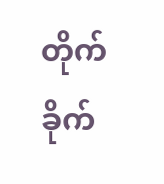တိုက်ခိုက်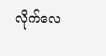လိုက်လေ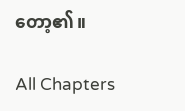တော့၏။

All Chapters